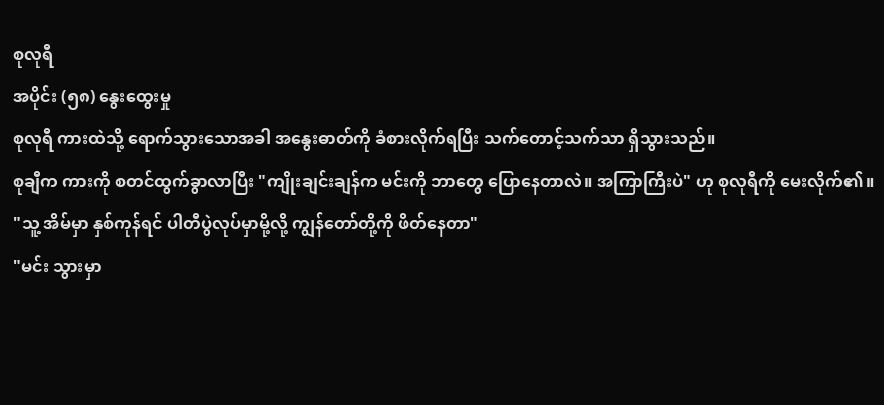စုလုရီ
အပိုင်း (၅၈) နွေးထွေးမှု
စုလုရီ ကားထဲသို့ ရောက်သွားသောအခါ အနွေးဓာတ်ကို ခံစားလိုက်ရပြီး သက်တောင့်သက်သာ ရှိသွားသည်။
စုချီက ကားကို စတင်ထွက်ခွာလာပြီး "ကျိုးချင်းချန်က မင်းကို ဘာတွေ ပြောနေတာလဲ။ အကြာကြီးပဲ" ဟု စုလုရီကို မေးလိုက်၏။
"သူ့ အိမ်မှာ နှစ်ကုန်ရင် ပါတီပွဲလုပ်မှာမို့လို့ ကျွန်တော်တို့ကို ဖိတ်နေတာ"
"မင်း သွားမှာ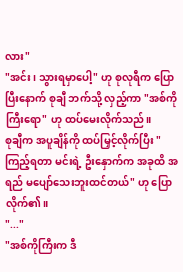လား"
"အင်း၊ သွားရမှာပေါ့" ဟု စုလုရီက ပြောပြီးနောက် စုချီ ဘက်သို့ လှည့်ကာ "အစ်ကိုကြီးရော" ဟု ထပ်မေးလိုက်သည်။
စုချီက အပူချိန်ကို ထပ်မြှင့်လိုက်ပြီး "ကြည့်ရတာ မင်းရဲ့ ဦးနှောက်က အခုထိ အရည် မပျော်သေးဘူးထင်တယ်" ဟု ပြောလိုက်၏။
"..."
"အစ်ကိုကြီးက ဒီ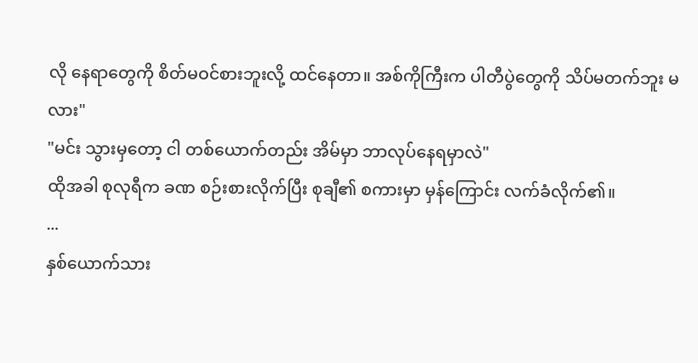လို နေရာတွေကို စိတ်မဝင်စားဘူးလို့ ထင်နေတာ။ အစ်ကိုကြီးက ပါတီပွဲတွေကို သိပ်မတက်ဘူး မလား"
"မင်း သွားမှတော့ ငါ တစ်ယောက်တည်း အိမ်မှာ ဘာလုပ်နေရမှာလဲ"
ထိုအခါ စုလုရီက ခဏ စဉ်းစားလိုက်ပြီး စုချီ၏ စကားမှာ မှန်ကြောင်း လက်ခံလိုက်၏။
...
နှစ်ယောက်သား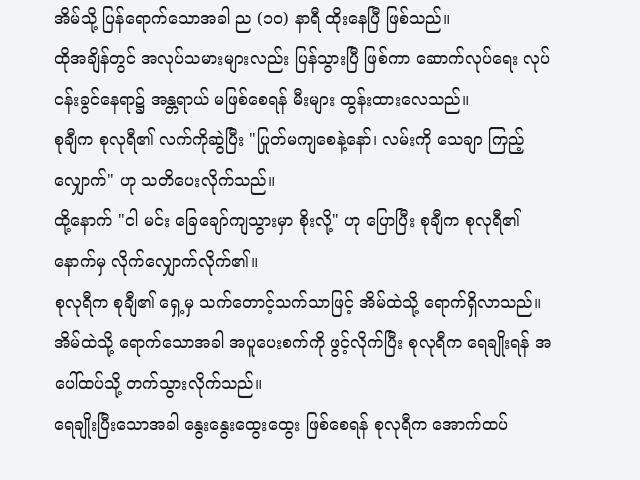အိမ်သို့ ပြန်ရောက်သောအခါ ည (၁၀) နာရီ ထိုးနေပြီ ဖြစ်သည်။
ထိုအချိန်တွင် အလုပ်သမားများလည်း ပြန်သွားပြီ ဖြစ်ကာ ဆောက်လုပ်ရေး လုပ်ငန်းခွင်နေရာ၌ အန္တရာယ် မဖြစ်စေရန် မီးများ ထွန်းထားလေသည်။
စုချီက စုလုရီ၏ လက်ကိုဆွဲပြီး "ပြုတ်မကျစေနဲ့နော်၊ လမ်းကို သေချာ ကြည့်လျှောက်" ဟု သတိပေးလိုက်သည်။
ထို့နောက် "ငါ မင်း ခြေချော်ကျသွားမှာ စိုးလို့" ဟု ပြောပြီး စုချီက စုလုရီ၏ နောက်မှ လိုက်လျှောက်လိုက်၏။
စုလုရီက စုချီ၏ ရှေ့မှ သက်တောင့်သက်သာဖြင့် အိမ်ထဲသို့ ရောက်ရှိလာသည်။
အိမ်ထဲသို့ ရောက်သောအခါ အပူပေးစက်ကို ဖွင့်လိုက်ပြီး စုလုရီက ရေချိုးရန် အပေါ်ထပ်သို့ တက်သွားလိုက်သည်။
ရေချိုးပြီးသောအခါ နွေးနွေးထွေးထွေး ဖြစ်စေရန် စုလုရီက အောက်ထပ်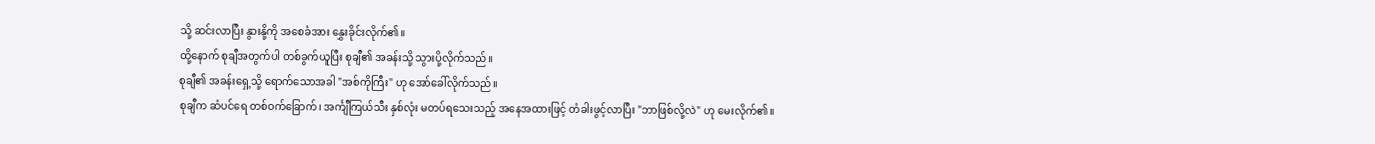သို့ ဆင်းလာပြီး နွားနို့ကို အစေခံအား နွှေးခိုင်းလိုက်၏။
ထို့နောက် စုချီအတွက်ပါ တစ်ခွက်ယူပြီး စုချီ၏ အခန်းသို့ သွားပို့လိုက်သည်။
စုချီ၏ အခန်းရှေ့သို့ ရောက်သောအခါ "အစ်ကိုကြီး" ဟု အော်ခေါ်လိုက်သည်။
စုချီက ဆံပင်ရေ တစ်ဝက်ခြောက်၊ အင်္ကျီကြယ်သီး နှစ်လုံး မတပ်ရသေးသည့် အနေအထားဖြင့် တံခါးဖွင့်လာပြီး "ဘာဖြစ်လို့လဲ" ဟု မေးလိုက်၏။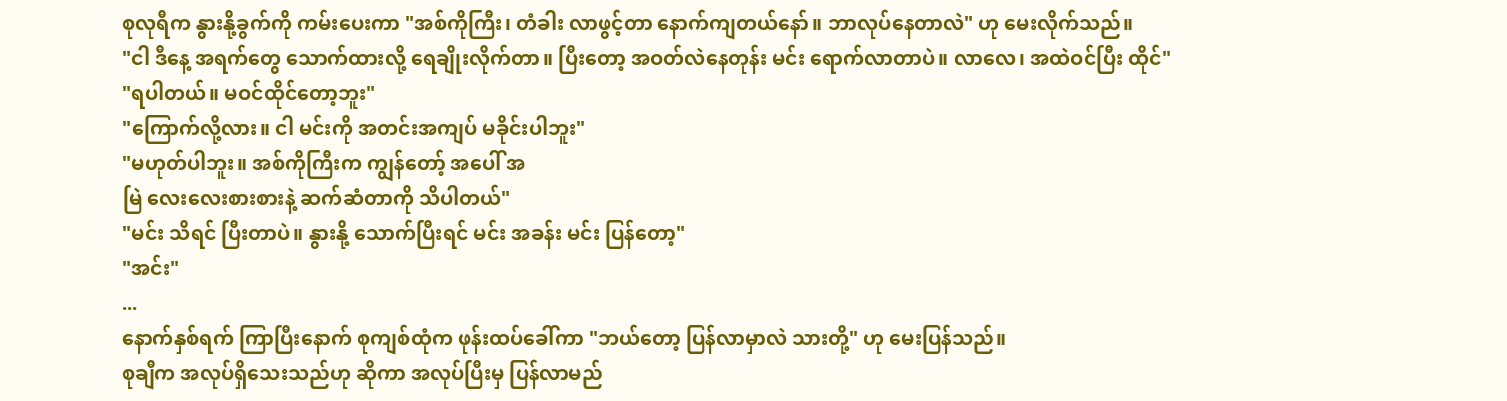စုလုရီက နွားနို့ခွက်ကို ကမ်းပေးကာ "အစ်ကိုကြီး၊ တံခါး လာဖွင့်တာ နောက်ကျတယ်နော်။ ဘာလုပ်နေတာလဲ" ဟု မေးလိုက်သည်။
"ငါ ဒီနေ့ အရက်တွေ သောက်ထားလို့ ရေချိုးလိုက်တာ။ ပြီးတော့ အဝတ်လဲနေတုန်း မင်း ရောက်လာတာပဲ။ လာလေ၊ အထဲဝင်ပြီး ထိုင်"
"ရပါတယ်။ မဝင်ထိုင်တော့ဘူး"
"ကြောက်လို့လား။ ငါ မင်းကို အတင်းအကျပ် မခိုင်းပါဘူး"
"မဟုတ်ပါဘူး။ အစ်ကိုကြီးက ကျွန်တော့် အပေါ် အ
မြဲ လေးလေးစားစားနဲ့ ဆက်ဆံတာကို သိပါတယ်"
"မင်း သိရင် ပြီးတာပဲ။ နွားနို့ သောက်ပြီးရင် မင်း အခန်း မင်း ပြန်တော့"
"အင်း"
...
နောက်နှစ်ရက် ကြာပြီးနောက် စုကျစ်ထုံက ဖုန်းထပ်ခေါ်ကာ "ဘယ်တော့ ပြန်လာမှာလဲ သားတို့" ဟု မေးပြန်သည်။
စုချီက အလုပ်ရှိသေးသည်ဟု ဆိုကာ အလုပ်ပြီးမှ ပြန်လာမည်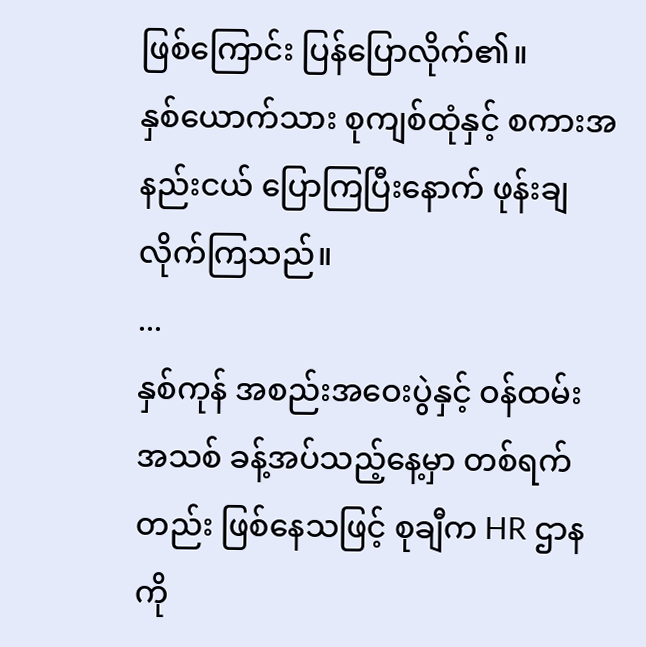ဖြစ်ကြောင်း ပြန်ပြောလိုက်၏။
နှစ်ယောက်သား စုကျစ်ထုံနှင့် စကားအနည်းငယ် ပြောကြပြီးနောက် ဖုန်းချလိုက်ကြသည်။
...
နှစ်ကုန် အစည်းအဝေးပွဲနှင့် ဝန်ထမ်း အသစ် ခန့်အပ်သည့်နေ့မှာ တစ်ရက်တည်း ဖြစ်နေသဖြင့် စုချီက HR ဌာနကို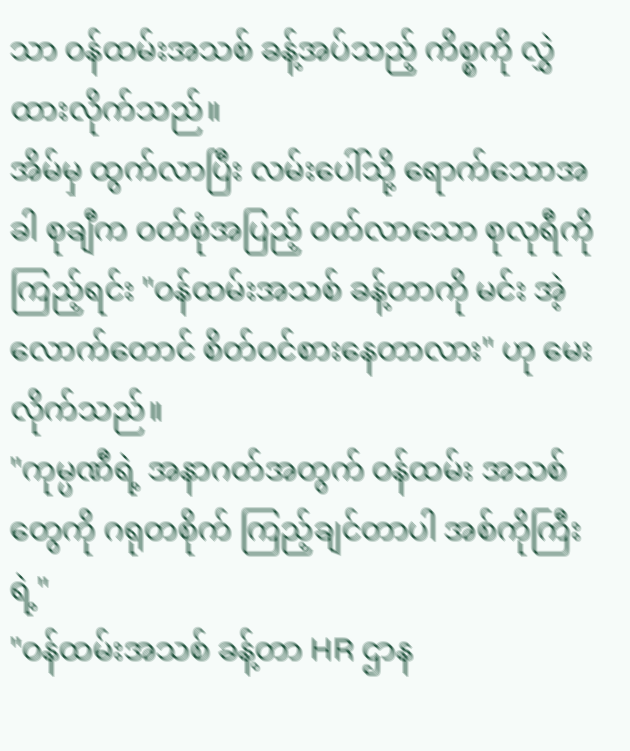သာ ဝန်ထမ်းအသစ် ခန့်အပ်သည့် ကိစ္စကို လွှဲထားလိုက်သည်။
အိမ်မှ ထွက်လာပြီး လမ်းပေါ်သို့ ရောက်သောအခါ စုချီက ဝတ်စုံအပြည့် ဝတ်လာသော စုလုရီကို ကြည့်ရင်း "ဝန်ထမ်းအသစ် ခန့်တာကို မင်း အဲ့လောက်တောင် စိတ်ဝင်စားနေတာလား" ဟု မေးလိုက်သည်။
"ကုမ္ပဏီရဲ့ အနာဂတ်အတွက် ဝန်ထမ်း အသစ်တွေကို ဂရုတစိုက် ကြည့်ချင်တာပါ အစ်ကိုကြီးရဲ့"
"ဝန်ထမ်းအသစ် ခန့်တာ HR ဌာန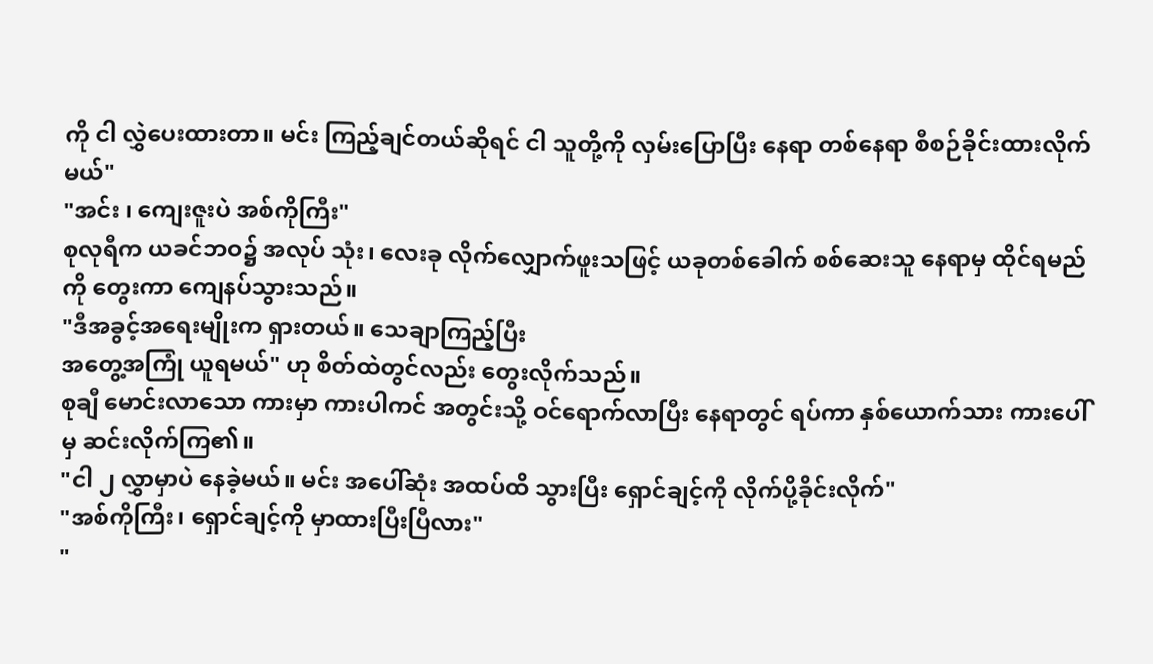ကို ငါ လွှဲပေးထားတာ။ မင်း ကြည့်ချင်တယ်ဆိုရင် ငါ သူတို့ကို လှမ်းပြောပြီး နေရာ တစ်နေရာ စီစဉ်ခိုင်းထားလိုက်မယ်"
"အင်း ၊ ကျေးဇူးပဲ အစ်ကိုကြီး"
စုလုရီက ယခင်ဘဝ၌ အလုပ် သုံး၊ လေးခု လိုက်လျှောက်ဖူးသဖြင့် ယခုတစ်ခေါက် စစ်ဆေးသူ နေရာမှ ထိုင်ရမည်ကို တွေးကာ ကျေနပ်သွားသည်။
"ဒီအခွင့်အရေးမျိုးက ရှားတယ်။ သေချာကြည့်ပြီး
အတွေ့အကြုံ ယူရမယ်" ဟု စိတ်ထဲတွင်လည်း တွေးလိုက်သည်။
စုချီ မောင်းလာသော ကားမှာ ကားပါကင် အတွင်းသို့ ဝင်ရောက်လာပြီး နေရာတွင် ရပ်ကာ နှစ်ယောက်သား ကားပေါ်မှ ဆင်းလိုက်ကြ၏။
"ငါ ၂ လွှာမှာပဲ နေခဲ့မယ်။ မင်း အပေါ်ဆုံး အထပ်ထိ သွားပြီး ရှောင်ချင့်ကို လိုက်ပို့ခိုင်းလိုက်"
"အစ်ကိုကြီး၊ ရှောင်ချင့်ကို မှာထားပြီးပြီလား"
"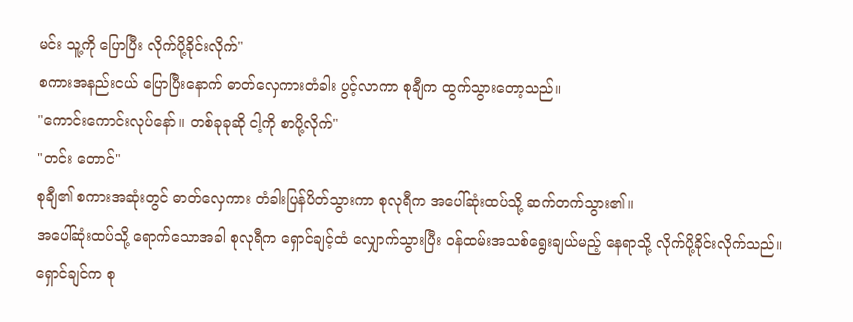မင်း သူ့ကို ပြောပြီး လိုက်ပို့ခိုင်းလိုက်"
စကားအနည်းငယ် ပြောပြီးနောက် ဓာတ်လှေကားတံခါး ပွင့်လာကာ စုချီက ထွက်သွားတော့သည်။
"ကောင်းကောင်းလုပ်နော်။ တစ်ခုခုဆို ငါ့ကို စာပို့လိုက်"
"တင်း တောင်"
စုချီ၏ စကားအဆုံးတွင် ဓာတ်လှေကား တံခါးပြန်ပိတ်သွားကာ စုလုရီက အပေါ်ဆုံးထပ်သို့ ဆက်တက်သွား၏။
အပေါ်ဆုံးထပ်သို့ ရောက်သောအခါ စုလုရီက ရှောင်ချင့်ထံ လျှောက်သွားပြီး ဝန်ထမ်းအသစ်ရွေးချယ်မည့် နေရာသို့ လိုက်ပို့ခိုင်းလိုက်သည်။
ရှောင်ချင်က စု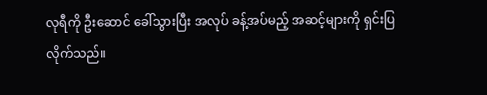လုရီကို ဦးဆောင် ခေါ်သွားပြီး အလုပ် ခန့်အပ်မည့် အဆင့်များကို ရှင်းပြလိုက်သည်။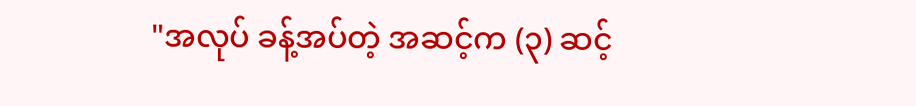"အလုပ် ခန့်အပ်တဲ့ အဆင့်က (၃) ဆင့်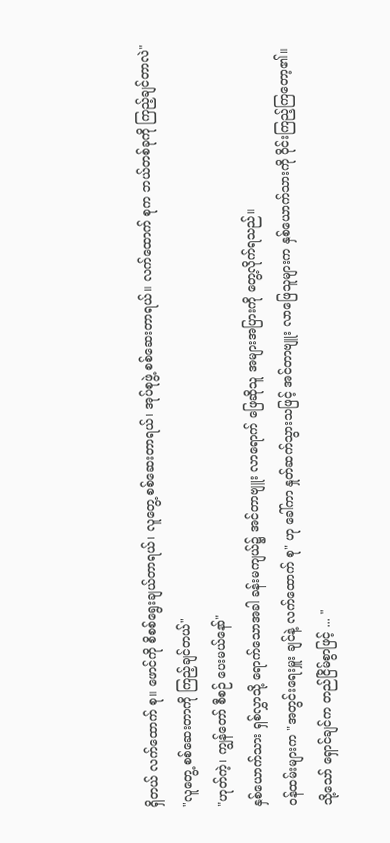ရှိတယ် လက်ထောက် စု။ ဖောင်ကို စိစစ်ရွေးချယ်တာရယ်၊ လူတွေ့ စစ်ဆေးတာရယ်၊ အုပ်စုဖွဲ့ စစ်ဆေးတာရယ်။ လက်ထောက် စုက ဘယ်တစ်ခုကို ကြည့်ချင်တာလဲ"
"လူတွေ့ စစ်ဆေးတာကို ကြည့်ချင်တယ်"
"ဟုတ်ကဲ့၊ ကျွန်တော် စီစဉ် ပေးမယ်နော်"
နှစ်ယောက်သား ရှစ်လွှာသို့ ရောက်သောအခါ ခန်းမကျယ်၌ အင်တာဗျူး လာရောက် ဖြေဆိုသူ အများအပြားကို တွေ့လိုက်ရသည်။
ဝန်ထမ်းများက "အတွင်းရေးမှူး ချင်နဲ့ လက်ထောက် စု" ဟု ခေါ်ကာ နှုတ်ဆက်သွားသဖြင့် အင်တာဗျူး လာဖြေသူများက နှစ်ယောက်သားကို ဝိုင်းကြည့်ကြတော့၏။
သို့သော် ရှောင်ချင်က တည်ငြိမ်စွာဖြင့် ... "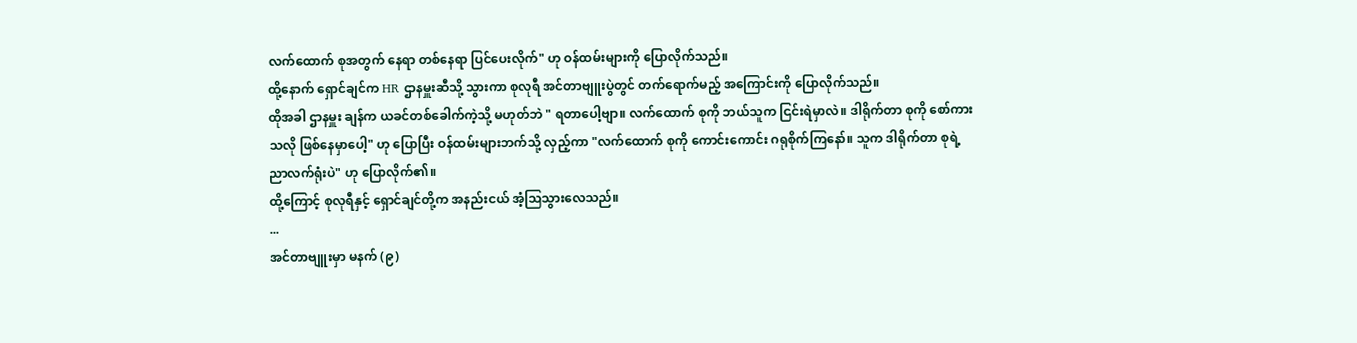လက်ထောက် စုအတွက် နေရာ တစ်နေရာ ပြင်ပေးလိုက်" ဟု ဝန်ထမ်းများကို ပြောလိုက်သည်။
ထို့နောက် ရှောင်ချင်က HR ဌာနမှူးဆီသို့ သွားကာ စုလုရီ အင်တာဗျူးပွဲတွင် တက်ရောက်မည့် အကြောင်းကို ပြောလိုက်သည်။
ထိုအခါ ဌာနမှူး ချန်က ယခင်တစ်ခေါက်ကဲ့သို့ မဟုတ်ဘဲ " ရတာပေါ့ဗျာ။ လက်ထောက် စုကို ဘယ်သူက ငြင်းရဲမှာလဲ။ ဒါရိုက်တာ စုကို စော်ကားသလို ဖြစ်နေမှာပေါ့" ဟု ပြောပြီး ဝန်ထမ်းများဘက်သို့ လှည့်ကာ "လက်ထောက် စုကို ကောင်းကောင်း ဂရုစိုက်ကြနော်။ သူက ဒါရိုက်တာ စုရဲ့ ညာလက်ရုံးပဲ" ဟု ပြောလိုက်၏။
ထို့ကြောင့် စုလုရီနှင့် ရှောင်ချင်တို့က အနည်းငယ် အံ့ဩသွားလေသည်။
...
အင်တာဗျူးမှာ မနက် (၉)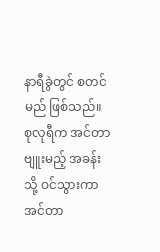နာရီခွဲတွင် စတင်မည် ဖြစ်သည်။
စုလုရီက အင်တာဗျူးမည့် အခန်းသို့ ဝင်သွားကာ အင်တာ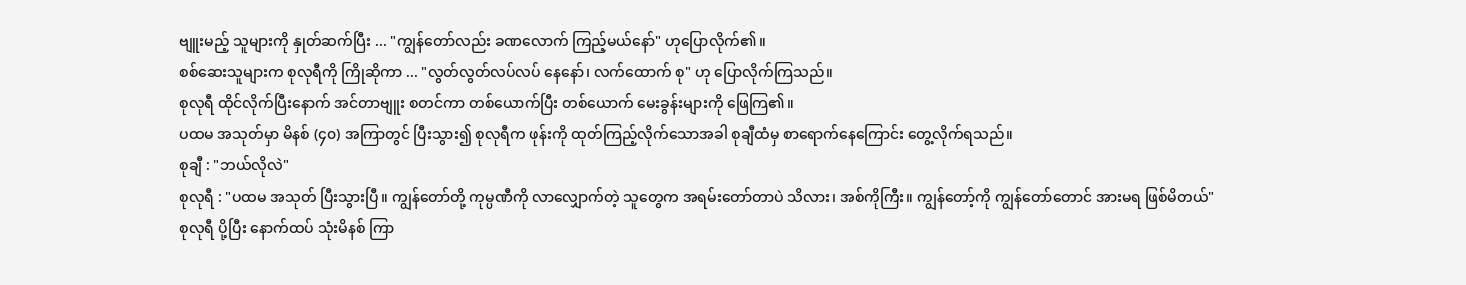ဗျူးမည့် သူများကို နှုတ်ဆက်ပြီး ... "ကျွန်တော်လည်း ခဏလောက် ကြည့်မယ်နော်" ဟုပြောလိုက်၏။
စစ်ဆေးသူများက စုလုရီကို ကြိုဆိုကာ ... "လွတ်လွတ်လပ်လပ် နေနော်၊ လက်ထောက် စု" ဟု ပြောလိုက်ကြသည်။
စုလုရီ ထိုင်လိုက်ပြီးနောက် အင်တာဗျူး စတင်ကာ တစ်ယောက်ပြီး တစ်ယောက် မေးခွန်းများကို ဖြေကြ၏။
ပထမ အသုတ်မှာ မိနစ် (၄၀) အကြာတွင် ပြီးသွား၍ စုလုရီက ဖုန်းကို ထုတ်ကြည့်လိုက်သောအခါ စုချီထံမှ စာရောက်နေကြောင်း တွေ့လိုက်ရသည်။
စုချီ : "ဘယ်လိုလဲ"
စုလုရီ : "ပထမ အသုတ် ပြီးသွားပြီ။ ကျွန်တော်တို့ ကုမ္ပဏီကို လာလျှောက်တဲ့ သူတွေက အရမ်းတော်တာပဲ သိလား၊ အစ်ကိုကြီး။ ကျွန်တော့်ကို ကျွန်တော်တောင် အားမရ ဖြစ်မိတယ်"
စုလုရီ ပို့ပြီး နောက်ထပ် သုံးမိနစ် ကြာ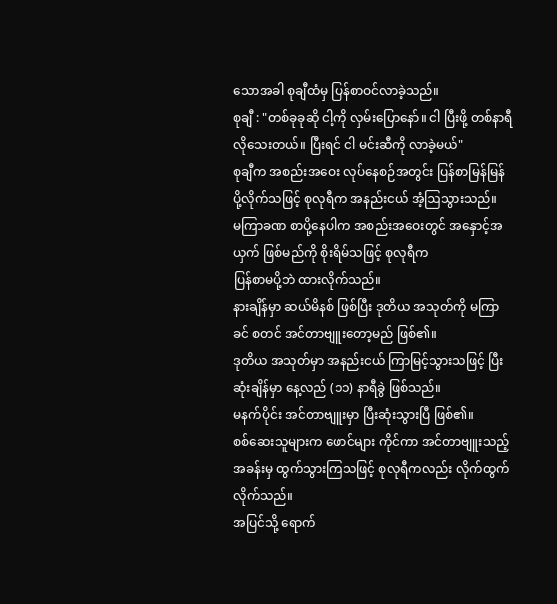သောအခါ စုချီထံမှ ပြန်စာဝင်လာခဲ့သည်။
စုချီ : "တစ်ခုခုဆို ငါ့ကို လှမ်းပြောနော်။ ငါ ပြီးဖို့ တစ်နာရီ လိုသေးတယ်။ ပြီးရင် ငါ မင်းဆီကို လာခဲ့မယ်"
စုချီက အစည်းအဝေး လုပ်နေစဉ်အတွင်း ပြန်စာမြန်မြန် ပို့လိုက်သဖြင့် စုလုရီက အနည်းငယ် အံ့ဩသွားသည်။
မကြာခဏ စာပို့နေပါက အစည်းအဝေးတွင် အနှောင့်အယှက် ဖြစ်မည်ကို စိုးရိမ်သဖြင့် စုလုရီက
ပြန်စာမပို့ဘဲ ထားလိုက်သည်။
နားချိန်မှာ ဆယ်မိနစ် ဖြစ်ပြီး ဒုတိယ အသုတ်ကို မကြာခင် စတင် အင်တာဗျူးတော့မည် ဖြစ်၏။
ဒုတိယ အသုတ်မှာ အနည်းငယ် ကြာမြင့်သွားသဖြင့် ပြီးဆုံးချိန်မှာ နေ့လည် (၁၁) နာရီခွဲ ဖြစ်သည်။
မနက်ပိုင်း အင်တာဗျူးမှာ ပြီးဆုံးသွားပြီ ဖြစ်၏။
စစ်ဆေးသူများက ဖောင်များ ကိုင်ကာ အင်တာဗျူးသည့် အခန်းမှ ထွက်သွားကြသဖြင့် စုလုရီကလည်း လိုက်ထွက်လိုက်သည်။
အပြင်သို့ ရောက်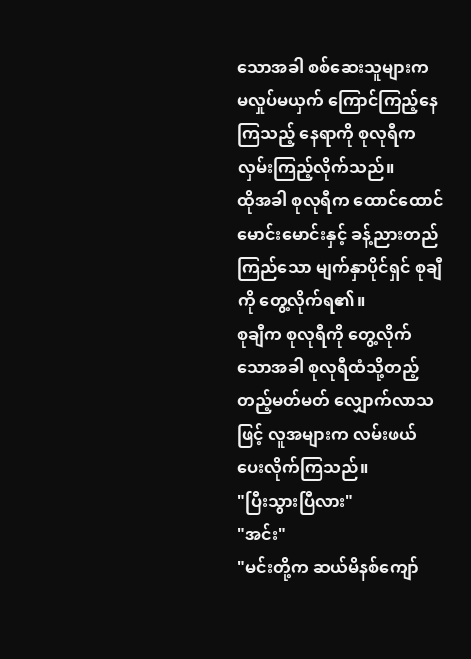သောအခါ စစ်ဆေးသူများက မလှုပ်မယှက် ကြောင်ကြည့်နေကြသည့် နေရာကို စုလုရီက လှမ်းကြည့်လိုက်သည်။
ထိုအခါ စုလုရီက ထောင်ထောင်မောင်းမောင်းနှင့် ခန့်ညားတည်ကြည်သော မျက်နှာပိုင်ရှင် စုချီကို တွေ့လိုက်ရ၏။
စုချီက စုလုရီကို တွေ့လိုက်သောအခါ စုလုရီထံသို့တည့်တည့်မတ်မတ် လျှောက်လာသဖြင့် လူအများက လမ်းဖယ်ပေးလိုက်ကြသည်။
"ပြီးသွားပြီလား"
"အင်း"
"မင်းတို့က ဆယ်မိနစ်ကျော်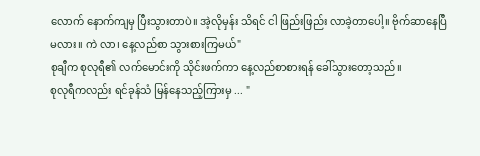လောက် နောက်ကျမှ ပြီးသွားတာပဲ။ အဲ့လိုမှန်း သိရင် ငါ ဖြည်းဖြည်း လာခဲ့တာပေါ့။ ဗိုက်ဆာနေပြီ မလား။ ကဲ လာ၊ နေ့လည်စာ သွားစားကြမယ်"
စုချီက စုလုရီ၏ လက်မောင်းကို သိုင်းဖက်ကာ နေ့လည်စာစားရန် ခေါ်သွားတော့သည်။
စုလုရီကလည်း ရင်ခုန်သံ မြန်နေသည့်ကြားမှ ... "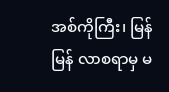အစ်ကိုကြီး၊ မြန်မြန် လာစရာမှ မ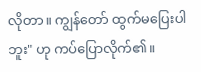လိုတာ။ ကျွန်တော် ထွက်မပြေးပါဘူး" ဟု ကပ်ပြောလိုက်၏။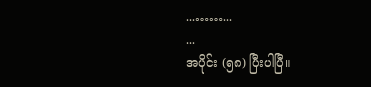...……...
...
အပိုင်း (၅၈) ပြီးပါပြီ။